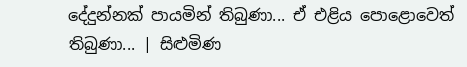දේදුන්නක් පායමින් තිබුණා... ඒ එළිය පොළොවෙත් තිබුණා... | සිළුමිණ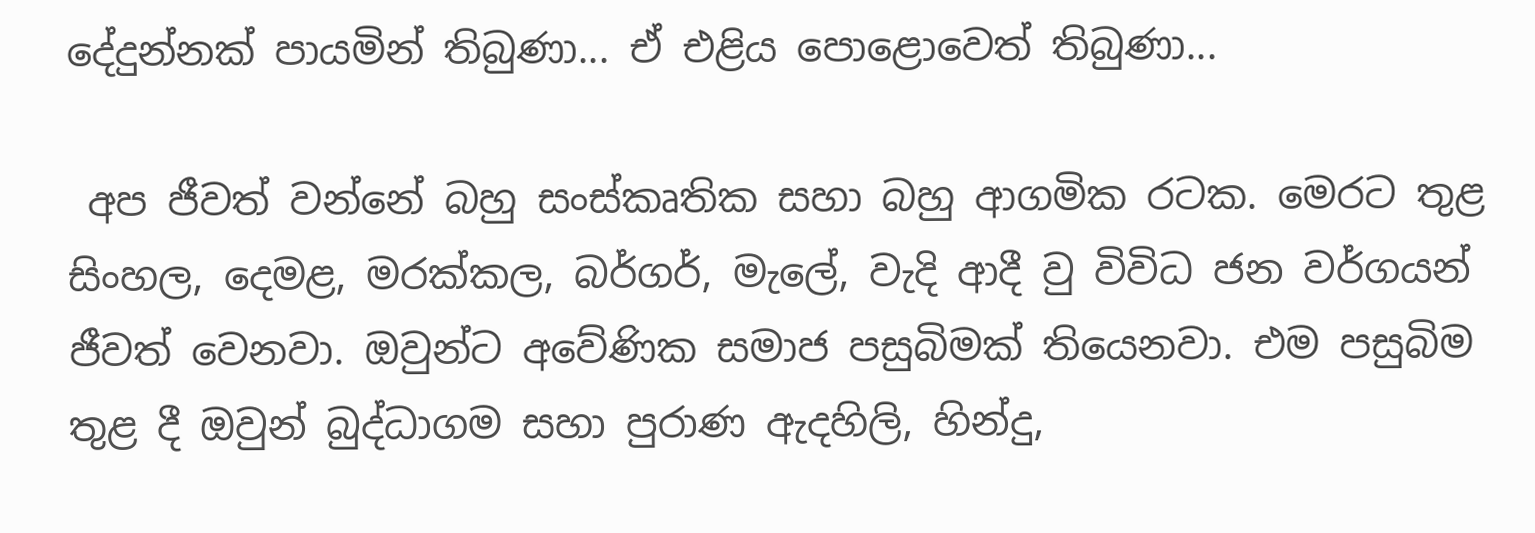දේදුන්නක් පායමින් තිබුණා... ඒ එළිය පොළොවෙත් තිබුණා...

 අප ජීවත් වන්නේ බහු සංස්කෘතික සහා බහු ආගමික රටක. මෙරට තුළ සිංහල, දෙමළ, මරක්කල, බර්ගර්, මැලේ, වැදි ආදී වු විවිධ ජන වර්ගයන් ජීවත් වෙනවා. ඔවුන්ට අවේණික සමාජ පසුබිමක් තියෙනවා. එම පසුබිම තුළ දී ඔවුන් බුද්ධාගම සහා පුරාණ ඇදහිලි, හින්දු,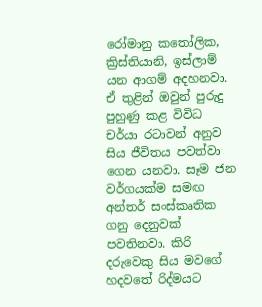රෝමානු කතෝලික, ක්‍රිස්තියානි, ඉස්ලාම් යන ආගම් අදහනවා. ඒ තුළින් ඔවුන් පුරුදු පුහුණු කළ විවිධ චර්යා රටාවන් අනුව සිය ජීවිතය පවත්වා ගෙන යනවා. සෑම ජන වර්ගයක්ම සමඟ අන්තර් සංස්කෘතික ගනු දෙනුවක් පවතිනවා. කිරි දරුවෙකු සිය මවගේ හදවතේ රිද්මයට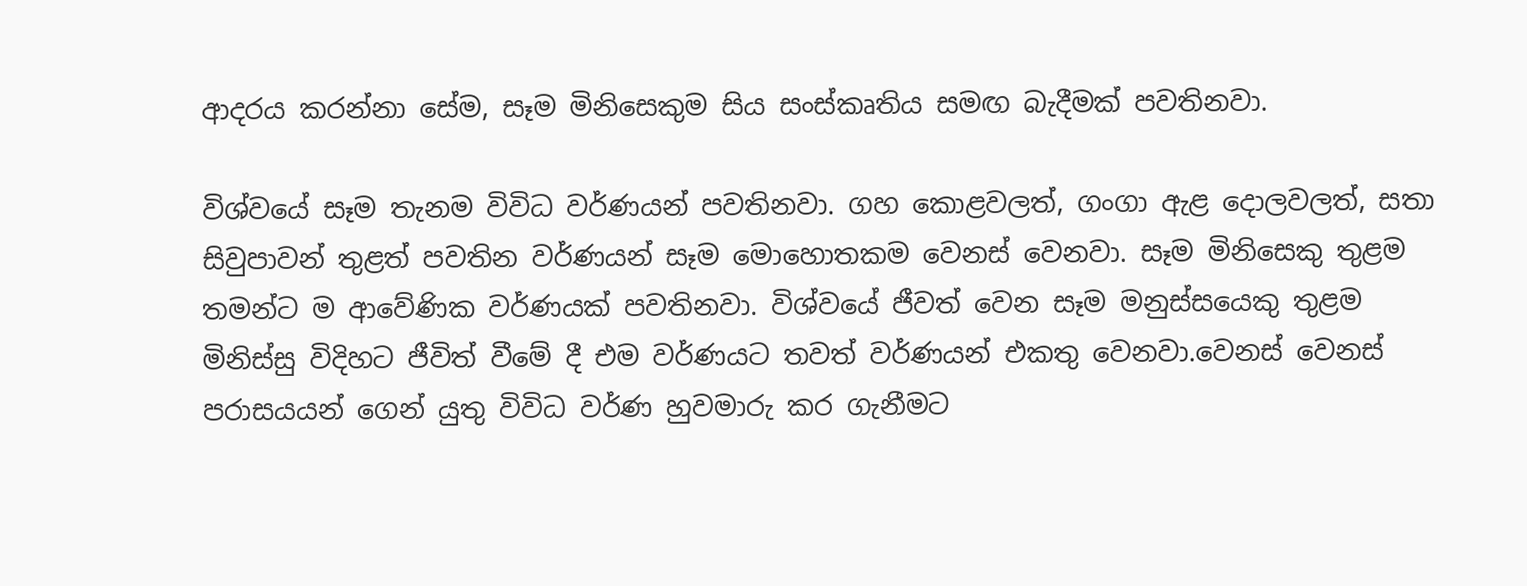ආදරය කරන්නා සේම, සෑම මිනිසෙකුම සිය සංස්කෘතිය සමඟ බැදීමක් පවතිනවා.

විශ්ව‍යේ සෑම තැනම විවිධ වර්ණයන් පවතිනවා. ගහ කොළවලත්, ගංගා ඇළ දොලවලත්, සතා සිවුපාවන් තුළත් පවතින වර්ණයන් සෑම මොහොතකම වෙනස් වෙනවා. සෑම මිනිසෙකු තුළම තමන්ට ම ආවේණික වර්ණයක් පවතිනවා. විශ්වයේ ජීවත් වෙන සෑම මනුස්සයෙකු තුළම මිනිස්සු විදිහට ජීවිත් වීමේ දී එම වර්ණයට තවත් වර්ණයන් එකතු වෙනවා.වෙනස් වෙනස් පරාසයයන් ගෙන් යුතු විවිධ වර්ණ හුවමාරු කර ගැනීමට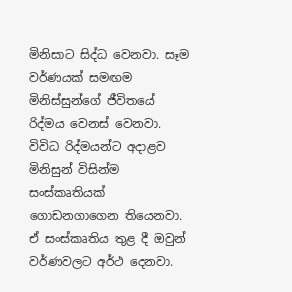මිනිසාට සිද්ධ වෙනවා. සෑම වර්ණයක් සමඟම මිනිස්සුන්ගේ ජීවිත‍යේ රිද්මය වෙනස් වෙනවා. විවිධ රිද්මයන්ට අදාළව මිනිසුන් විසින්ම සංස්කෘතියක් ගොඩනගාගෙන තියෙනවා. ඒ සංස්කෘතිය තුළ දී ඔවුන් වර්ණවලට අර්ථ දෙනවා.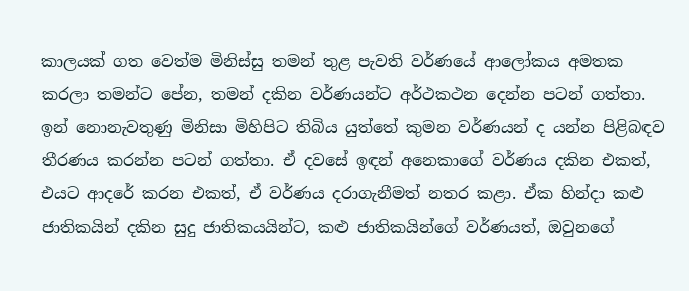කාලයක් ගත වෙත්ම මිනිස්සු තමන් තුළ පැවති වර්ණයේ ආලෝකය අමතක කරලා තමන්ට පේන, තමන් දකින වර්ණයන්ට අර්ථකථන දෙන්න පටන් ගත්තා. ඉන් නොනැවතුණු මිනිසා මිහිපිට තිබිය යුත්තේ කුමන වර්ණයන් ද යන්න පිළිබඳව තීරණය කරන්න පටන් ගත්තා. ඒ දවසේ ඉඳන් අනෙකාගේ වර්ණය දකින එකත්, එයට ආදරේ කරන එකත්, ඒ වර්ණය දරාගැනීමත් නතර කළා. ඒක හින්දා කළු ජාතිකයින් දකින සුදු ජාතිකයයින්ට, කළු ජාතිකයින්ගේ වර්ණයත්, ඔවුනගේ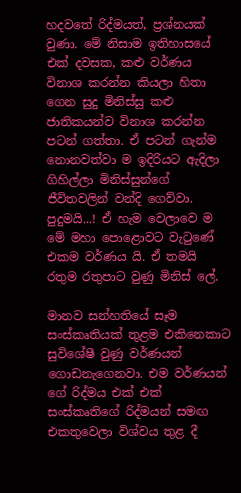හදවතේ රිද්මයත්, ප්‍රශ්නයක් වුණා. මේ නිසාම ඉතිහාසයේ එක් දවසක, කළු වර්ණය විනාශ කරන්න කියලා හිතා ගෙන සුදු මිනිස්සු කළු ජාතිකයන්ව විනාශ කරන්න පටන් ගත්තා. ඒ පටන් ගැන්ම නොනවත්වා ම ඉදිරියට ඇදිලා ගිහිල්ලා මිනිස්සුන්ගේ ජීවිතවලින් වන්දි ගෙව්වා. පුදුමයි...! ඒ හැම වෙලාවෙ ම මේ මහා පොළොවට වැටුණේ එකම වර්ණය යි. ඒ තමයි රතුම රතුපාට වුණු මිනිස් ලේ.

මානව සන්හතියේ සෑම සංස්කෘතියක් තුළම එකිනෙකාට සුවිශේෂී වුණු වර්ණයන් ගොඩනැගෙනවා. එම වර්ණයන් ගේ රිද්මය එක් එක් සංස්කෘතිගේ රිද්මයන් සමඟ එකතුවෙලා විශ්වය තුළ දී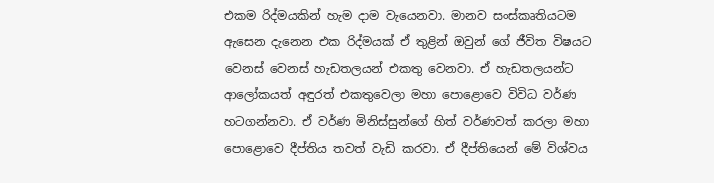එකම රිද්මයකින් හැම දාම වැයෙනවා. මානව සංස්කෘතියටම ඇසෙන දැනෙන එක රිද්මයක් ඒ තුළින් ඔවුන් ගේ ජීවිත විෂයට වෙනස් වෙනස් හැඩතලයන් එකතු වෙනවා. ඒ හැඩතලයන්ට ආලෝකයත් අඳුරත් එකතුවෙලා මහා පොළොවෙ විවිධ වර්ණ හටගන්නවා. ඒ වර්ණ මිනිස්සුන්ගේ හිත් වර්ණවත් කරලා මහා පොළොවෙ දීප්තිය තවත් වැඩි කරවා. ඒ දීප්ති‍යෙන් මේ විශ්වය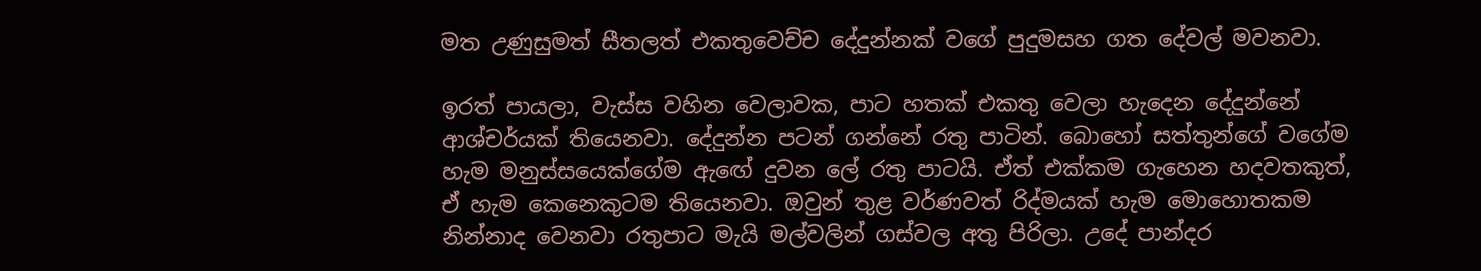මත උණුසුමත් සීතලත් එකතුවෙච්ච දේදුන්නක් වගේ පුදුමසහ ගත දේවල් මවනවා.

ඉරත් පායලා, වැස්ස වහින වෙලාවක, පාට හතක් එකතු වෙලා හැදෙන දේදුන්නේ ආශ්චර්යක් තියෙනවා. දේදුන්න පටන් ගන්නේ රතු පාටින්. බොහෝ සත්තුන්ගේ වගේම හැම මනුස්සයෙක්ගේම ඇඟේ දුවන ලේ රතු පාටයි. ඒත් එක්කම ගැහෙන හදවතකුත්, ඒ හැම කෙනෙකුටම තියෙනවා. ඔවුන් තුළ වර්ණවත් රිද්මයක් හැම මොහොතකම නින්නාද වෙනවා රතුපාට මැයි මල්වලින් ගස්වල අතු පිරිලා. උදේ පාන්දර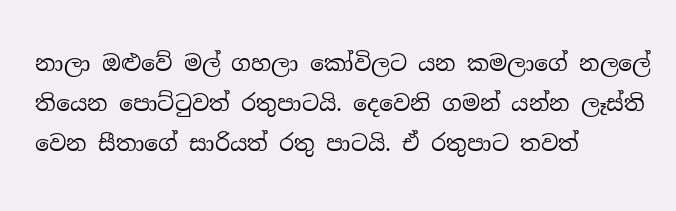නාලා ඔළුවේ මල් ගහලා කෝවිලට යන කමලාගේ නලලේ තියෙන පොට්ටුවත් රතුපාටයි. දෙවෙනි ගමන් යන්න ලෑස්ති වෙන සීතාගේ සාරියත් රතු පාටයි. ඒ රතුපාට තවත්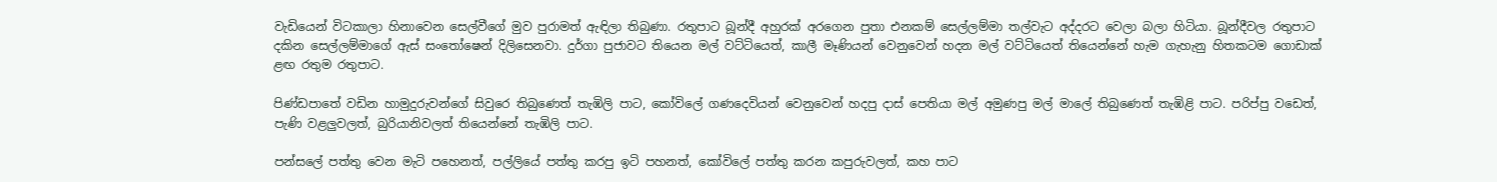වැඩියෙන් විටකාලා හිනාවෙන සෙල්වීගේ මුව පුරාමත් ඇඳිලා තිබුණා. රතුපාට බූන්දී අහුරක් අරගෙන පුතා එනකම් සෙල්ලම්මා තල්වැට අද්දරට වෙලා බලා හිටියා. බූන්දීවල රතුපාට දකින සෙල්ලම්මාගේ ඇස් සංතෝෂෙන් දිලිසෙනවා. දුර්ගා පුජාවට තියෙන මල් වට්ටියෙත්, කාලී මෑණියන් වෙනුවෙන් හදන මල් වට්ටියෙත් තියෙන්නේ හැම ගැහැනු හිතකටම ගොඩාක් ළඟ රතුම රතුපාට.

පිණ්ඩපාතේ වඩින හාමුදුරුවන්ගේ සිවුරෙ තිබුණෙත් තැඹිලි පාට, කෝවිලේ ගණදෙවියන් වෙනුවෙන් හදපු දාස් පෙතියා මල් අමුණපු මල් මාලේ තිබුණෙත් තැඹිළි පාට. පරිප්පු වඩෙත්, පැණි වළලුවලත්, බුරියානිවලත් තියෙන්නේ තැඹිලි පාට.

පන්සලේ පත්තු වෙන මැටි පහෙනත්, පල්ලියේ පත්තු කරපු ඉටි පහනත්, කෝවිලේ පත්තු කරන කපුරුවලත්, කහ පාට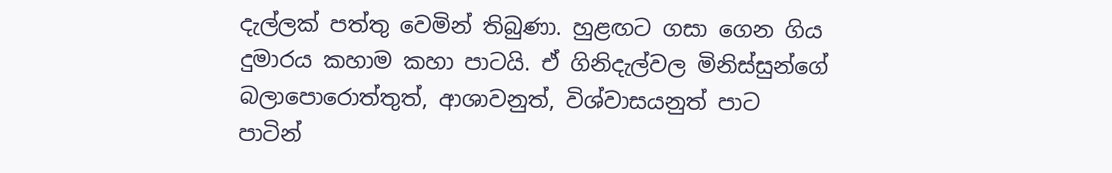දැල්ලක් පත්තු වෙමින් තිබුණා. හුළඟට ගසා ගෙන ගිය දුමාරය කහාම කහා පාටයි. ඒ ගිනිදැල්වල මිනිස්සුන්ගේ බලාපොරොත්තුත්, ආශාවනුත්, විශ්වාසයනුත් පාට පාටින්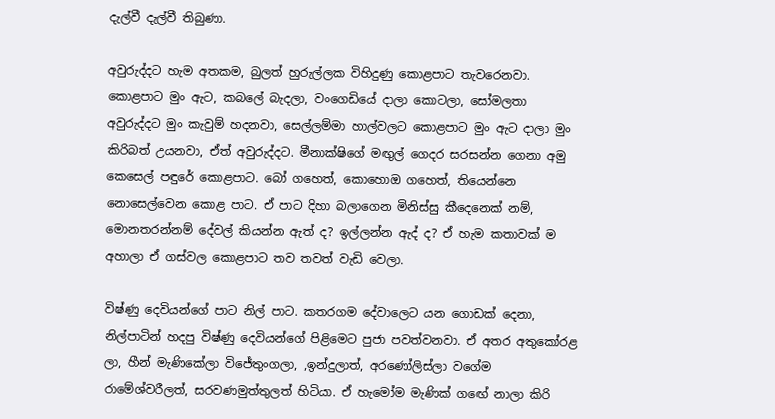දැල්වී දැල්වී තිබුණා.

අවුරුද්දට හැම අතකම, බුලත් හුරුල්ලක විහිදුණු කොළපාට තැවරෙනවා. කොළපාට මුං ඇට, කබලේ බැදලා, වංගෙඩියේ දාලා කොටලා, සෝමලතා අවුරුද්දට මුං කැවුම් හදනවා, සෙල්ලම්මා හාල්වලට කොළපාට මුං ඇට දාලා මුං කිරිබත් උයනවා, ඒත් අවුරුද්දට. මීනාක්ෂිගේ මඟුල් ගෙදර සරසන්න ගෙනා අමු කෙසෙල් පඳුරේ කොළපාට. බෝ ගහෙත්, කොහොඔ ගහෙත්, තියෙන්නෙ නොසෙල්වෙන කොළ පාට. ඒ පාට දිහා බලාගෙන මිනිස්සු කීදෙනෙක් නම්, මොනතරන්නම් දේවල් කියන්න ඇත් ද? ඉල්ලන්න ඇද් ද? ඒ හැම කතාවක් ම අහාලා ඒ ගස්වල කොළපාට තව තවත් වැඩි වෙලා.

විෂ්ණු දෙවියන්ගේ පාට නිල් පාට. කතරගම දේවාලෙට යන ගොඩක් දෙනා, නිල්පාටින් හදපු විෂ්ණු දෙවියන්ගේ පිළිමෙට පුජා පවත්වනවා. ඒ අතර අතුකෝරළ ලා, හීන් මැණිකේලා විජේතුංගලා, ,ඉන්දුලාත්, අරණෝලිස්ලා වගේම රාමේශ්වරීලත්, සරවණමුත්තුලත් හිටියා. ඒ හැමෝම මැණික් ගඟේ නාලා කිරි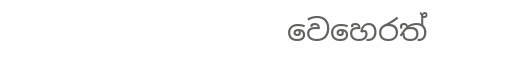වෙහෙරත්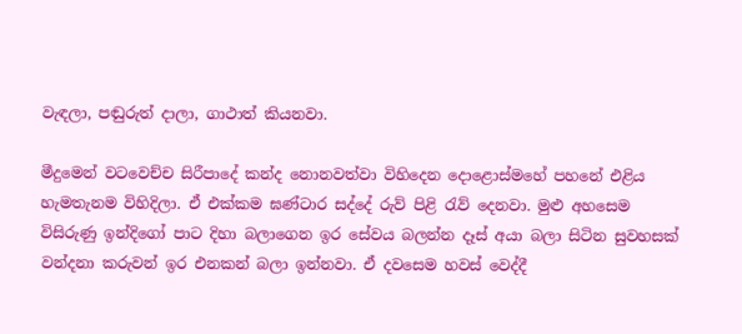වැඳලා, පඬුරුත් දාලා, ගාථාත් කියනවා.

මීදුමෙන් වටවෙච්ච සිරීපාදේ කන්ද නොනවත්වා විහිදෙන දොළොස්මහේ පහනේ එළිය හැමතැනම විහිදිලා. ඒ එක්කම ඝණ්ටාර සද්දේ රුව් පිළි රැව් දෙනවා. මුළු අහසෙම විසිරුණු ඉන්දිගෝ පාට දිහා බලාගෙන ඉර සේවය බලන්න දෑස් අයා බලා සිටින සුවහසක් වන්දනා කරුවන් ඉර එනකන් බලා ඉන්නවා. ඒ දවසෙම හවස් වෙද්දී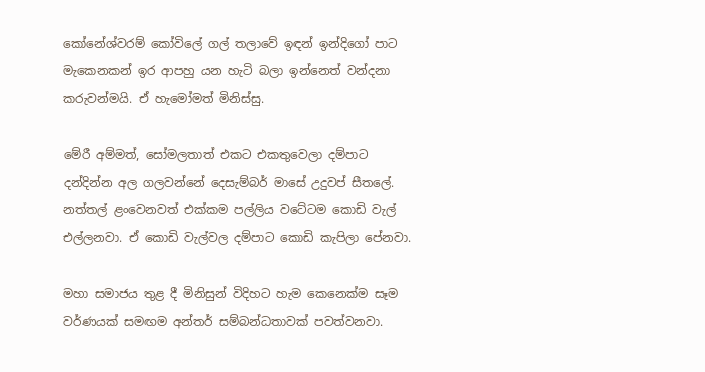කෝනේශ්වරම් කෝවිලේ ගල් තලාවේ ඉඳන් ඉන්දිගෝ පාට මැකෙනකන් ඉර ආපහු යන හැටි බලා ඉන්නෙත් වන්දනා කරුවන්මයි. ඒ හැමෝමත් මිනිස්සු.

මේරී අම්මත්, සෝමලතාත් එකට එකතුවෙලා දම්පාට දන්දින්න අල ගලවන්නේ දෙසැම්බර් මාසේ උදුවප් සීතලේ. නත්තල් ළංවෙනවත් එක්කම පල්ලිය වටේටම කොඩි වැල් එල්ලනවා. ඒ කොඩි වැල්වල දම්පාට කොඩි කැපිලා පේනවා.

මහා සමාජය තුළ දී මිනිසුන් විදිහට හැම කෙනෙක්ම සෑම වර්ණයක් සමඟම අන්තර් සම්බන්ධතාවක් පවත්වනවා.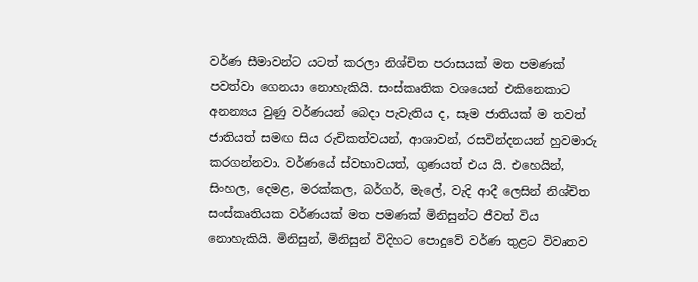වර්ණ සීමාවන්ට යටත් කරලා නිශ්චිත පරාසයක් මත පමණක් පවත්වා ගෙනයා නොහැකියි. සංස්කෘතික වශයෙන් එකිනෙකාට අනන්‍යය වුණු වර්ණයන් බෙදා පැවැතිය ද, සෑම ජාතියක් ම තවත් ජාතියත් සමඟ සිය රුචිකත්වයන්, ආශාවන්, රසවින්දනයන් හුවමාරු කරගන්නවා. වර්ණයේ ස්වභාවයත්, ගුණයත් එය යි. එහෙයින්, සිංහල, දෙමළ, මරක්කල, බර්ගර්, මැලේ, වැදි ආදී ලෙසින් නිශ්චිත සංස්කෘතියක වර්ණයක් මත පමණක් මිනිසුන්ට ජීවත් විය නොහැකියි. මිනිසුන්, මිනිසුන් විදිහට පොදුවේ වර්ණ තුළට විවෘතව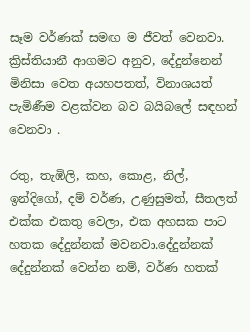සෑම වර්ණක් සමඟ ම ජීවත් වෙනවා. ක්‍රිස්තියානී ආගමට අනුව, දේදුන්නෙන් මිනිසා වෙත අයහපතත්, විනාශයත් පැමිණීම වළක්වන බව බයිබලේ සඳහන් වෙනවා .

රතු, තැඹිලි, කහ, කොළ, නිල්, ඉන්දිගෝ, දම් වර්ණ, උණුසුමත්, සීතලත් එක්ක එකතු වෙලා, එක අහසක පාට හතක දේදුන්නක් මවනවා.දේදුන්නක් දේදුන්නක් වෙන්න නම්, වර්ණ හතක්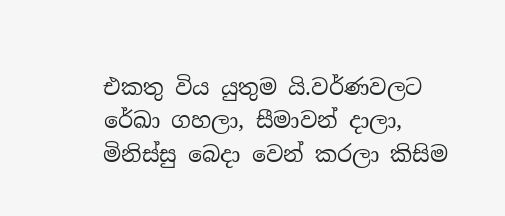එකතු විය යුතුම යි.වර්ණවලට රේඛා ගහලා, සීමාවන් දාලා, මිනිස්සු බෙදා වෙන් කරලා කිසිම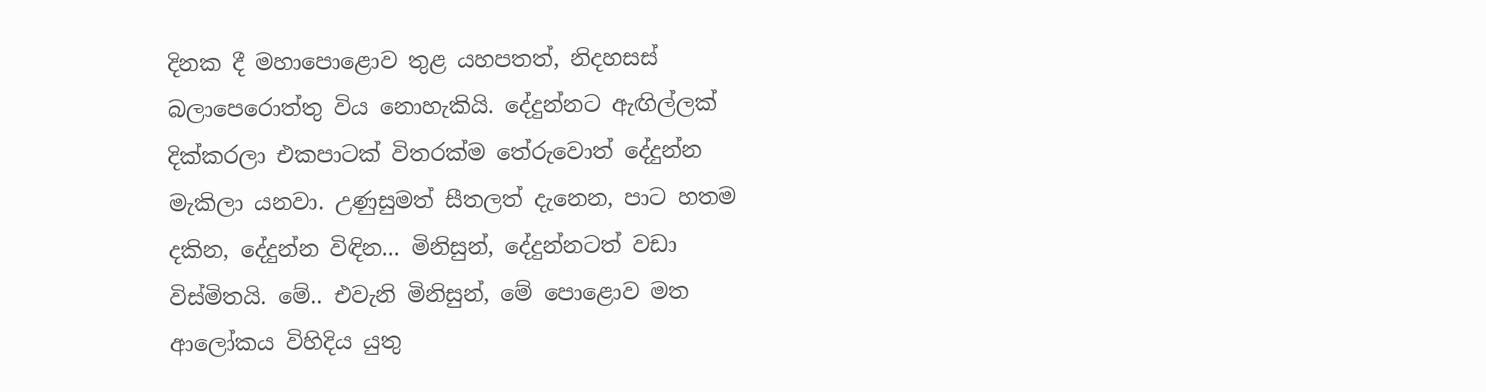දිනක දී මහාපොළොව තුළ යහපතත්, නිදහසස් බලාපෙරොත්තු විය නොහැකියි. දේදුන්නට ඇඟිල්ලක් දික්කරලා එකපාටක් විතරක්ම තේරුවොත් දේදුන්න මැකිලා යනවා. උණුසුමත් සීතලත් දැනෙන, පාට හතම දකින, දේදුන්න විඳින... මිනිසුන්, දේදුන්නටත් වඩා විස්මිතයි. මේ.. එවැනි මිනිසුන්, මේ පොළොව මත ආලෝකය විහිදිය යුතු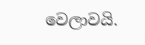වෙලාවයි.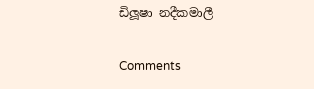ඩිලූෂා නදීකමාලී

Comments